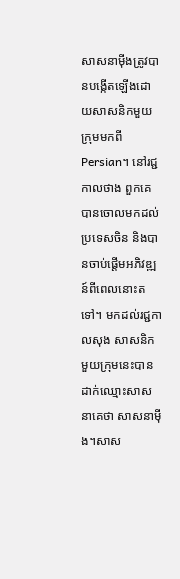សាសនាម៉ីងត្រូវបានបង្កើតឡើងដោយសាសនិកមួយក្រុមមកពីPersian។ នៅរជ្ជកាលថាង ពួកគេបានចោលមកដល់ប្រទេសចិន និងបានចាប់ផ្តើមអភិវឌ្ឍន៍ពីពេលនោះតទៅ។ មកដល់រជ្ជកាលសុង សាសនិកមួយក្រុមនេះបានដាក់ឈ្មោះសាសនាគេថា សាសនាម៉ីង។សាស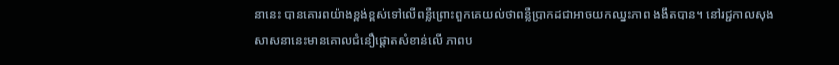នានេះ បានគោរពយ៉ាងខ្ពង់ខ្ពស់ទៅលើពន្លឺព្រោះពួកគេយល់ថាពន្លឺប្រាកដជាអាចយកឈ្នះភាព ងងឹតបាន។ នៅរជ្ជកាលសុង សាសនានេះមានគោលជំនឿផ្តោតសំខាន់លើ ភាពប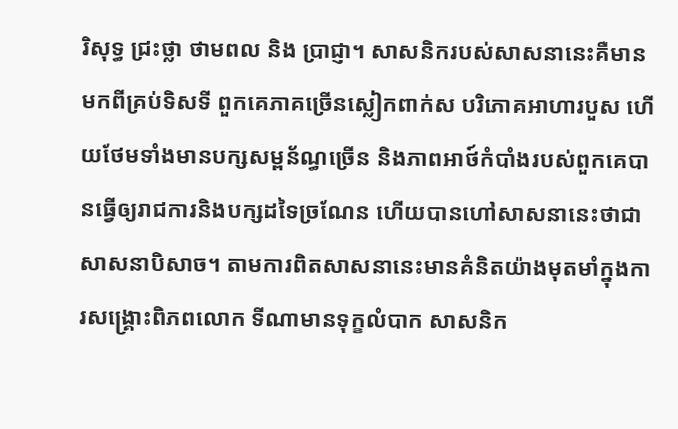រិសុទ្ធ ជ្រះថ្លា ថាមពល និង ប្រាជ្ញា។ សាសនិករបស់សាសនានេះគឺមានមកពីគ្រប់ទិសទី ពួកគេភាគច្រើនស្លៀកពាក់ស បរិភោគអាហារបួស ហើយថែមទាំងមានបក្សសម្ពន័ណ្ធច្រើន និងភាពអាថ៍កំបាំងរបស់ពួកគេបានធ្វើឲ្យរាជការនិងបក្សដទៃច្រណែន ហើយបានហៅសាសនានេះថាជាសាសនាបិសាច។ តាមការពិតសាសនានេះមានគំនិតយ៉ាងមុតមាំក្នុងការសង្គ្រោះពិភពលោក ទីណាមានទុក្ខលំបាក សាសនិក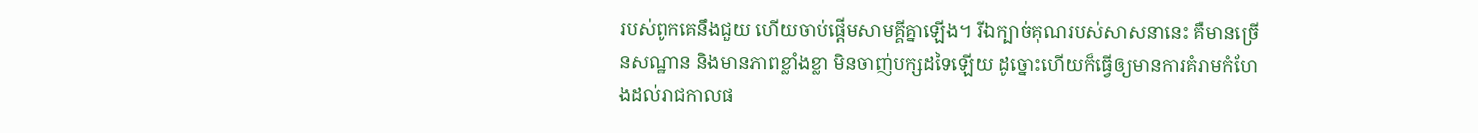របស់ពូកគេនឹងជួយ ហើយចាប់ផ្តើមសាមគ្គីគ្នាឡើង។ រីឯក្បាច់គុណរបស់សាសនានេះ គឺមានច្រើនសណ្ឋាន និងមានភាពខ្លាំងខ្លា មិនចាញ់បក្សដទៃឡើយ ដូច្នោះហើយក៏ធ្វើឲ្យមានការគំរាមកំហែងដល់រាជកាលផ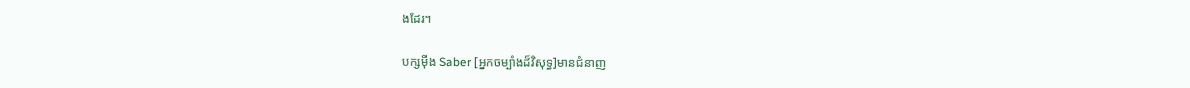ងដែរ។

បក្សម៉ីង Saber [អ្នកចម្បាំងដ៏វិសុទ្ធ]មានជំនាញ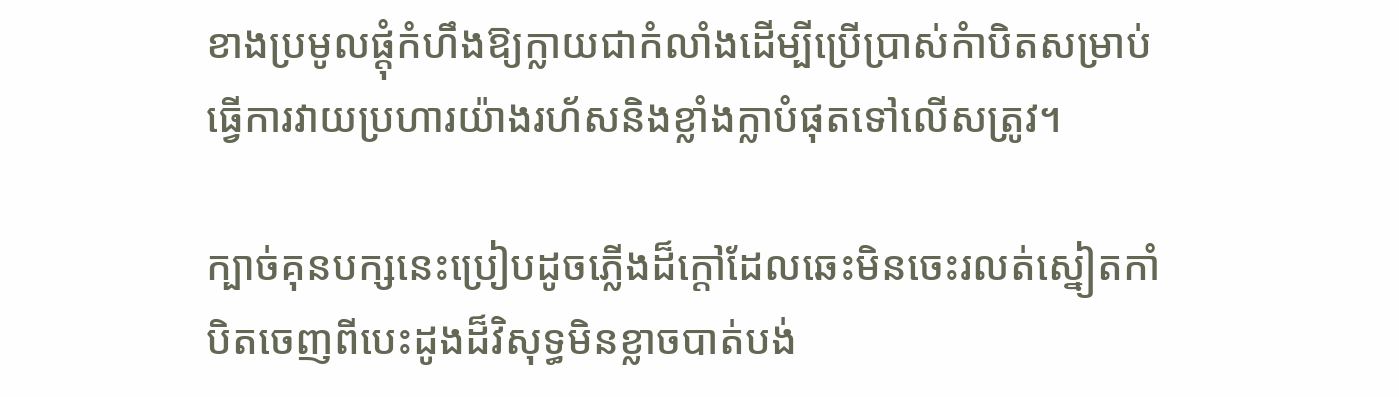ខាងប្រមូលផ្តុំកំហឹងឱ្យក្លាយជាកំលាំងដើម្បីប្រើប្រាស់កំាបិតសម្រាប់ធ្វើការវាយប្រហារយ៉ាងរហ័សនិងខ្លាំងក្លាបំផុតទៅលើសត្រូវ។

ក្បាច់គុនបក្សនេះប្រៀបដូចភ្លើងដ៏ក្តៅដែលឆេះមិនចេះរលត់ស្នៀតកាំបិតចេញពីបេះដូងដ៏វិសុទ្ធមិនខ្លាចបាត់បង់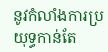នូវកំលាំងការប្រយុទ្ធកាន់តែ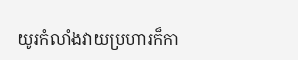យូរកំលាំងវាយប្រហារក៏កា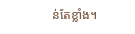ន់តែខ្លាំង។